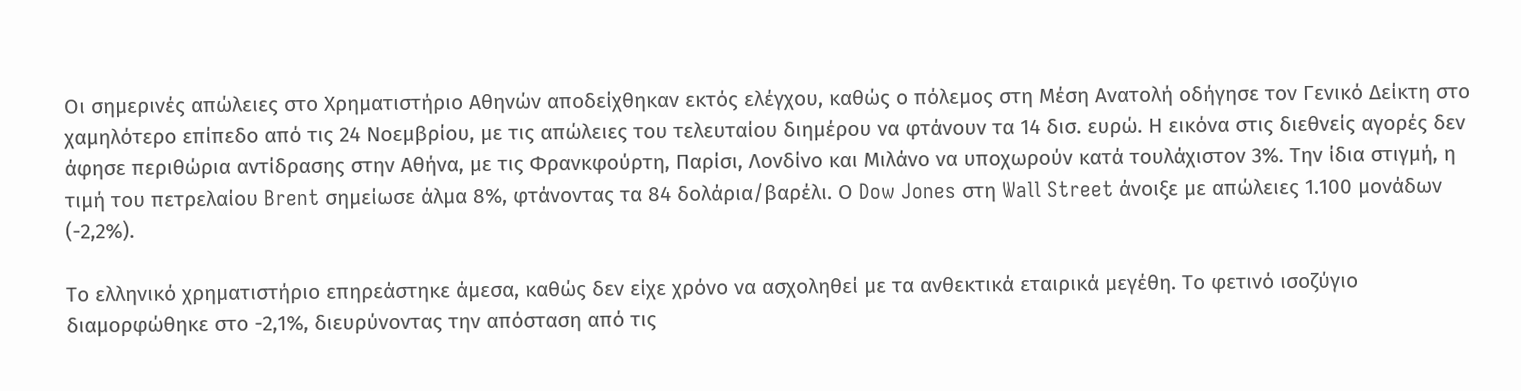Οι σημερινές απώλειες στο Χρηματιστήριο Αθηνών αποδείχθηκαν εκτός ελέγχου, καθώς ο πόλεμος στη Μέση Ανατολή οδήγησε τον Γενικό Δείκτη στο χαμηλότερο επίπεδο από τις 24 Νοεμβρίου, με τις απώλειες του τελευταίου διημέρου να φτάνουν τα 14 δισ. ευρώ. Η εικόνα στις διεθνείς αγορές δεν άφησε περιθώρια αντίδρασης στην Αθήνα, με τις Φρανκφούρτη, Παρίσι, Λονδίνο και Μιλάνο να υποχωρούν κατά τουλάχιστον 3%. Την ίδια στιγμή, η τιμή του πετρελαίου Brent σημείωσε άλμα 8%, φτάνοντας τα 84 δολάρια/βαρέλι. Ο Dow Jones στη Wall Street άνοιξε με απώλειες 1.100 μονάδων (-2,2%).

Το ελληνικό χρηματιστήριο επηρεάστηκε άμεσα, καθώς δεν είχε χρόνο να ασχοληθεί με τα ανθεκτικά εταιρικά μεγέθη. Το φετινό ισοζύγιο διαμορφώθηκε στο -2,1%, διευρύνοντας την απόσταση από τις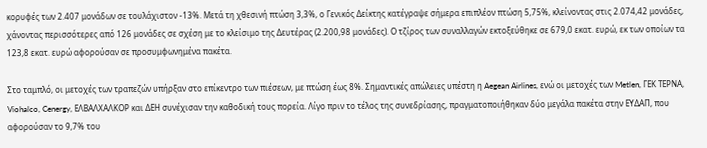κορυφές των 2.407 μονάδων σε τουλάχιστον -13%. Μετά τη χθεσινή πτώση 3,3%, ο Γενικός Δείκτης κατέγραψε σήμερα επιπλέον πτώση 5,75%, κλείνοντας στις 2.074,42 μονάδες, χάνοντας περισσότερες από 126 μονάδες σε σχέση με το κλείσιμο της Δευτέρας (2.200,98 μονάδες). Ο τζίρος των συναλλαγών εκτοξεύθηκε σε 679,0 εκατ. ευρώ, εκ των οποίων τα 123,8 εκατ. ευρώ αφορούσαν σε προσυμφωνημένα πακέτα.

Στο ταμπλό, οι μετοχές των τραπεζών υπήρξαν στο επίκεντρο των πιέσεων, με πτώση έως 8%. Σημαντικές απώλειες υπέστη η Aegean Airlines, ενώ οι μετοχές των Metlen, ΓΕΚ ΤΕΡΝΑ, Viohalco, Cenergy, ΕΛΒΑΛΧΑΛΚΟΡ και ΔΕΗ συνέχισαν την καθοδική τους πορεία. Λίγο πριν το τέλος της συνεδρίασης, πραγματοποιήθηκαν δύο μεγάλα πακέτα στην ΕΥΔΑΠ, που αφορούσαν το 9,7% του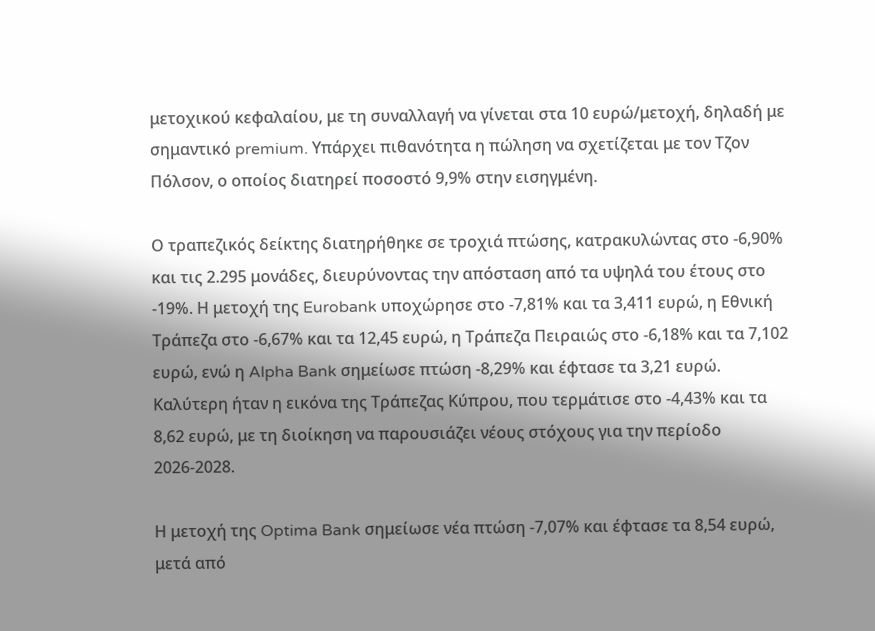μετοχικού κεφαλαίου, με τη συναλλαγή να γίνεται στα 10 ευρώ/μετοχή, δηλαδή με σημαντικό premium. Υπάρχει πιθανότητα η πώληση να σχετίζεται με τον Τζον Πόλσον, ο οποίος διατηρεί ποσοστό 9,9% στην εισηγμένη.

Ο τραπεζικός δείκτης διατηρήθηκε σε τροχιά πτώσης, κατρακυλώντας στο -6,90% και τις 2.295 μονάδες, διευρύνοντας την απόσταση από τα υψηλά του έτους στο -19%. Η μετοχή της Eurobank υποχώρησε στο -7,81% και τα 3,411 ευρώ, η Εθνική Τράπεζα στο -6,67% και τα 12,45 ευρώ, η Τράπεζα Πειραιώς στο -6,18% και τα 7,102 ευρώ, ενώ η Alpha Bank σημείωσε πτώση -8,29% και έφτασε τα 3,21 ευρώ. Καλύτερη ήταν η εικόνα της Τράπεζας Κύπρου, που τερμάτισε στο -4,43% και τα 8,62 ευρώ, με τη διοίκηση να παρουσιάζει νέους στόχους για την περίοδο 2026-2028.

Η μετοχή της Optima Bank σημείωσε νέα πτώση -7,07% και έφτασε τα 8,54 ευρώ, μετά από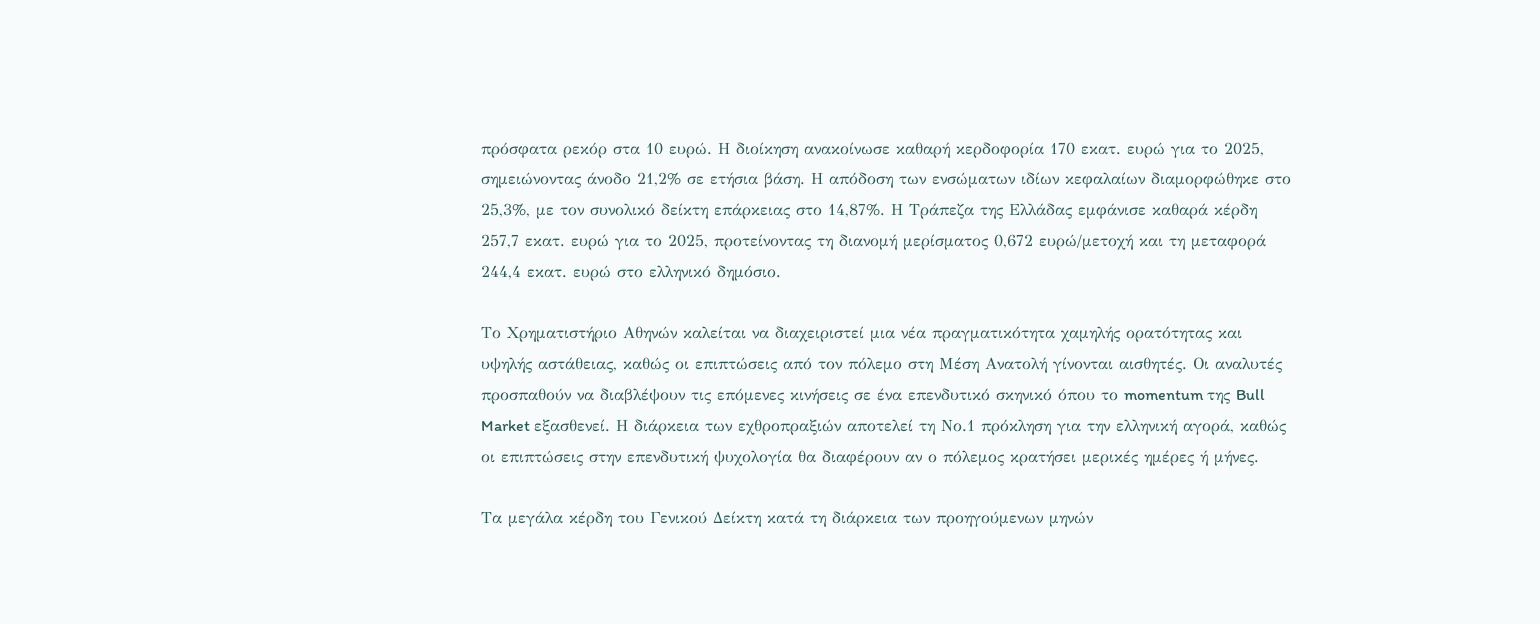πρόσφατα ρεκόρ στα 10 ευρώ. Η διοίκηση ανακοίνωσε καθαρή κερδοφορία 170 εκατ. ευρώ για το 2025, σημειώνοντας άνοδο 21,2% σε ετήσια βάση. Η απόδοση των ενσώματων ιδίων κεφαλαίων διαμορφώθηκε στο 25,3%, με τον συνολικό δείκτη επάρκειας στο 14,87%. Η Τράπεζα της Ελλάδας εμφάνισε καθαρά κέρδη 257,7 εκατ. ευρώ για το 2025, προτείνοντας τη διανομή μερίσματος 0,672 ευρώ/μετοχή και τη μεταφορά 244,4 εκατ. ευρώ στο ελληνικό δημόσιο.

Το Χρηματιστήριο Αθηνών καλείται να διαχειριστεί μια νέα πραγματικότητα χαμηλής ορατότητας και υψηλής αστάθειας, καθώς οι επιπτώσεις από τον πόλεμο στη Μέση Ανατολή γίνονται αισθητές. Οι αναλυτές προσπαθούν να διαβλέψουν τις επόμενες κινήσεις σε ένα επενδυτικό σκηνικό όπου το momentum της Bull Market εξασθενεί. Η διάρκεια των εχθροπραξιών αποτελεί τη Νο.1 πρόκληση για την ελληνική αγορά, καθώς οι επιπτώσεις στην επενδυτική ψυχολογία θα διαφέρουν αν ο πόλεμος κρατήσει μερικές ημέρες ή μήνες.

Τα μεγάλα κέρδη του Γενικού Δείκτη κατά τη διάρκεια των προηγούμενων μηνών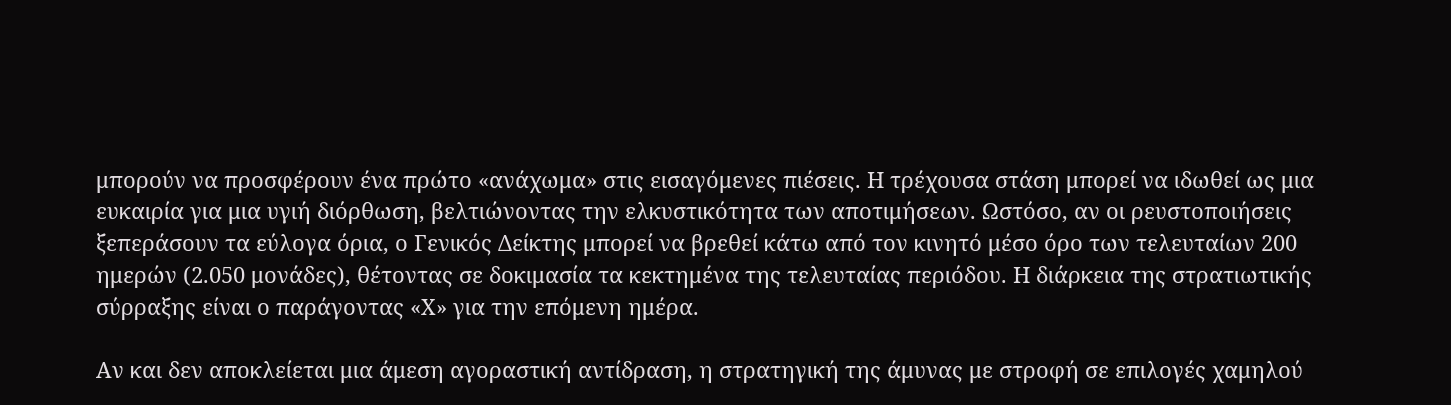μπορούν να προσφέρουν ένα πρώτο «ανάχωμα» στις εισαγόμενες πιέσεις. Η τρέχουσα στάση μπορεί να ιδωθεί ως μια ευκαιρία για μια υγιή διόρθωση, βελτιώνοντας την ελκυστικότητα των αποτιμήσεων. Ωστόσο, αν οι ρευστοποιήσεις ξεπεράσουν τα εύλογα όρια, ο Γενικός Δείκτης μπορεί να βρεθεί κάτω από τον κινητό μέσο όρο των τελευταίων 200 ημερών (2.050 μονάδες), θέτοντας σε δοκιμασία τα κεκτημένα της τελευταίας περιόδου. Η διάρκεια της στρατιωτικής σύρραξης είναι ο παράγοντας «Χ» για την επόμενη ημέρα.

Αν και δεν αποκλείεται μια άμεση αγοραστική αντίδραση, η στρατηγική της άμυνας με στροφή σε επιλογές χαμηλού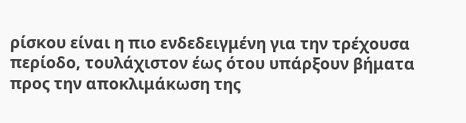ρίσκου είναι η πιο ενδεδειγμένη για την τρέχουσα περίοδο, τουλάχιστον έως ότου υπάρξουν βήματα προς την αποκλιμάκωση της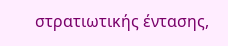στρατιωτικής έντασης,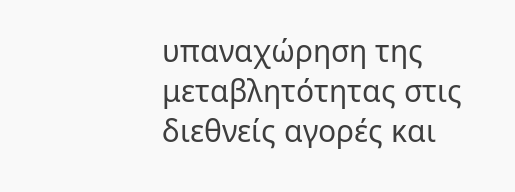υπαναχώρηση της μεταβλητότητας στις διεθνείς αγορές και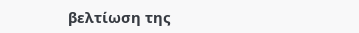βελτίωση της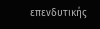επενδυτικής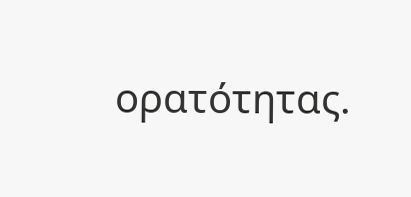ορατότητας.